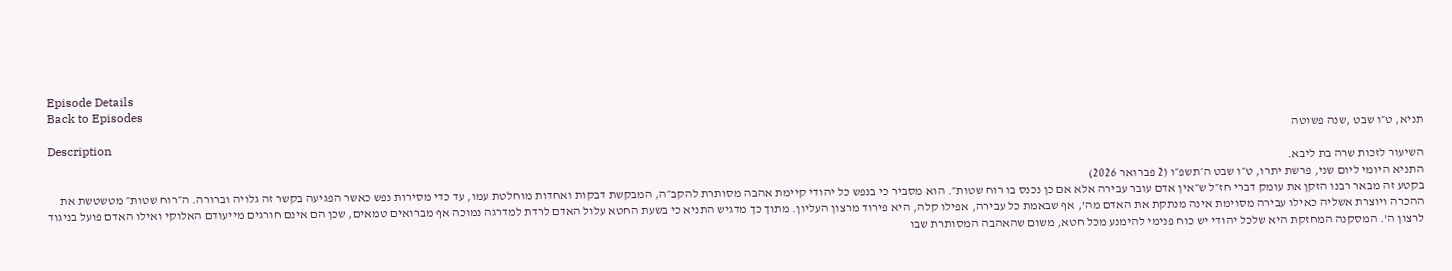Episode Details
Back to Episodes
תניא, ט״ו שבט ,שנה פשוטה
Description
השיעור לזכות שרה בת ליבא.
התניא היומי ליום שני, פרשת יתרו, ט״ו שבט ה׳תשפ״ו (2 פברואר 2026)
בקטע זה מבאר רבנו הזקן את עומק דברי חז״ל ש״אין אדם עובר עבירה אלא אם כן נכנס בו רוח שטות״. הוא מסביר כי בנפש כל יהודי קיימת אהבה מסותרת להקב״ה, המבקשת דבקות ואחדות מוחלטת עמו, עד כדי מסירות נפש כאשר הפגיעה בקשר זה גלויה וברורה. ה״רוח שטות״ מטשטשת את ההכרה ויוצרת אשליה כאילו עבירה מסוימת אינה מנתקת את האדם מה’, אף שבאמת כל עבירה, אפילו קלה, היא פירוד מרצון העליון. מתוך כך מדגיש התניא כי בשעת החטא עלול האדם לרדת למדרגה נמוכה אף מברואים טמאים, שכן הם אינם חורגים מייעודם האלוקי ואילו האדם פועל בניגוד לרצון ה’. המסקנה המחזקת היא שלכל יהודי יש כוח פנימי להימנע מכל חטא, משום שהאהבה המסותרת שבו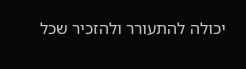יכולה להתעורר ולהזכיר שכל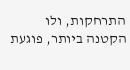התרחקות, ולו הקטנה ביותר, פוגעת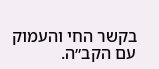בקשר החי והעמוק עם הקב״ה.